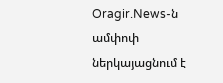Oragir.News-ն ամփոփ ներկայացնում է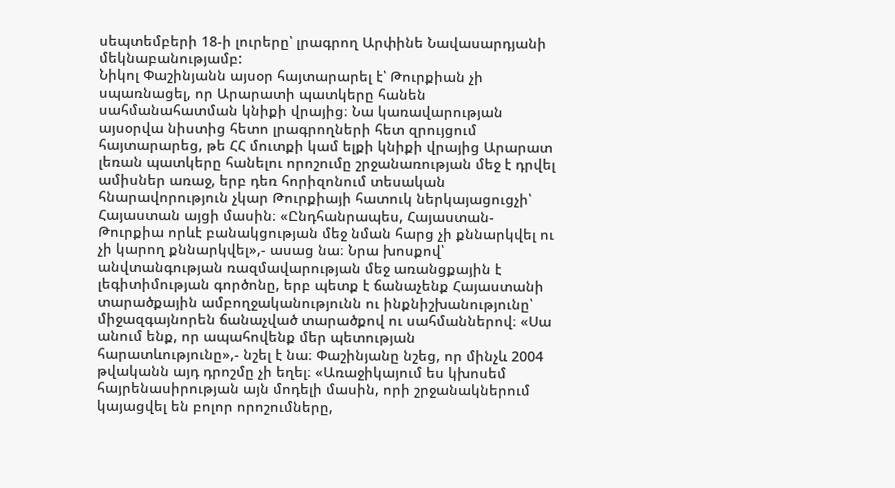սեպտեմբերի 18-ի լուրերը՝ լրագրող Արփինե Նավասարդյանի մեկնաբանությամբ:
Նիկոլ Փաշինյանն այսօր հայտարարել է՝ Թուրքիան չի սպառնացել, որ Արարատի պատկերը հանեն սահմանահատման կնիքի վրայից։ Նա կառավարության այսօրվա նիստից հետո լրագրողների հետ զրույցում հայտարարեց, թե ՀՀ մուտքի կամ ելքի կնիքի վրայից Արարատ լեռան պատկերը հանելու որոշումը շրջանառության մեջ է դրվել ամիսներ առաջ, երբ դեռ հորիզոնում տեսական հնարավորություն չկար Թուրքիայի հատուկ ներկայացուցչի՝ Հայաստան այցի մասին։ «Ընդհանրապես, Հայաստան-Թուրքիա որևէ բանակցության մեջ նման հարց չի քննարկվել ու չի կարող քննարկվել»,- ասաց նա։ Նրա խոսքով՝ անվտանգության ռազմավարության մեջ առանցքային է լեգիտիմության գործոնը, երբ պետք է ճանաչենք Հայաստանի տարածքային ամբողջականությունն ու ինքնիշխանությունը՝ միջազգայնորեն ճանաչված տարածքով ու սահմաններով։ «Սա անում ենք, որ ապահովենք մեր պետության հարատևությունը»,- նշել է նա։ Փաշինյանը նշեց, որ մինչև 2004 թվականն այդ դրոշմը չի եղել։ «Առաջիկայում ես կխոսեմ հայրենասիրության այն մոդելի մասին, որի շրջանակներում կայացվել են բոլոր որոշումները,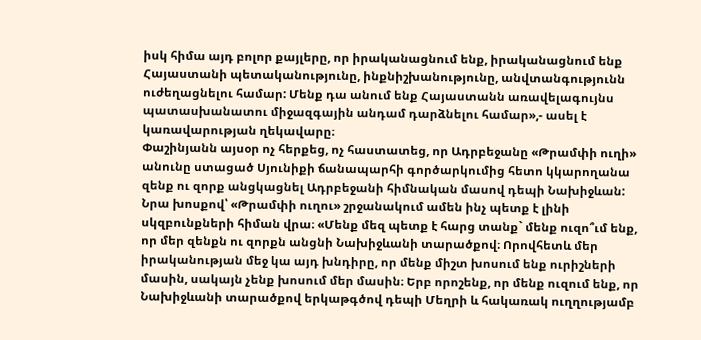իսկ հիմա այդ բոլոր քայլերը, որ իրականացնում ենք, իրականացնում ենք Հայաստանի պետականությունը, ինքնիշխանությունը, անվտանգությունն ուժեղացնելու համար: Մենք դա անում ենք Հայաստանն առավելագույնս պատասխանատու միջազգային անդամ դարձնելու համար»,- ասել է կառավարության ղեկավարը։
Փաշինյանն այսօր ոչ հերքեց, ոչ հաստատեց, որ Ադրբեջանը «Թրամփի ուղի» անունը ստացած Սյունիքի ճանապարհի գործարկումից հետո կկարողանա զենք ու զորք անցկացնել Ադրբեջանի հիմնական մասով դեպի Նախիջևան: Նրա խոսքով՝ «Թրամփի ուղու» շրջանակում ամեն ինչ պետք է լինի սկզբունքների հիման վրա։ «Մենք մեզ պետք է հարց տանք` մենք ուզո՞ւմ ենք, որ մեր զենքն ու զորքն անցնի Նախիջևանի տարածքով։ Որովհետև մեր իրականության մեջ կա այդ խնդիրը, որ մենք միշտ խոսում ենք ուրիշների մասին, սակայն չենք խոսում մեր մասին։ Երբ որոշենք, որ մենք ուզում ենք, որ Նախիջևանի տարածքով երկաթգծով դեպի Մեղրի և հակառակ ուղղությամբ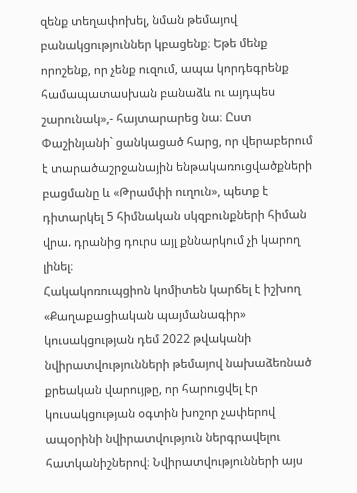զենք տեղափոխել, նման թեմայով բանակցություններ կբացենք։ Եթե մենք որոշենք, որ չենք ուզում, ապա կորդեգրենք համապատասխան բանաձև ու այդպես շարունակ»,- հայտարարեց նա։ Ըստ Փաշինյանի` ցանկացած հարց, որ վերաբերում է տարածաշրջանային ենթակառուցվածքների բացմանը և «Թրամփի ուղուն», պետք է դիտարկել 5 հիմնական սկզբունքների հիման վրա. դրանից դուրս այլ քննարկում չի կարող լինել։
Հակակոռուպցիոն կոմիտեն կարճել է իշխող «Քաղաքացիական պայմանագիր» կուսակցության դեմ 2022 թվականի նվիրատվությունների թեմայով նախաձեռնած քրեական վարույթը, որ հարուցվել էր կուսակցության օգտին խոշոր չափերով ապօրինի նվիրատվություն ներգրավելու հատկանիշներով։ Նվիրատվությունների այս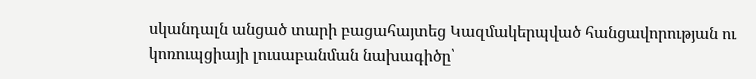սկանդալն անցած տարի բացահայտեց Կազմակերպված հանցավորության ու կոռուպցիայի լուսաբանման նախագիծը՝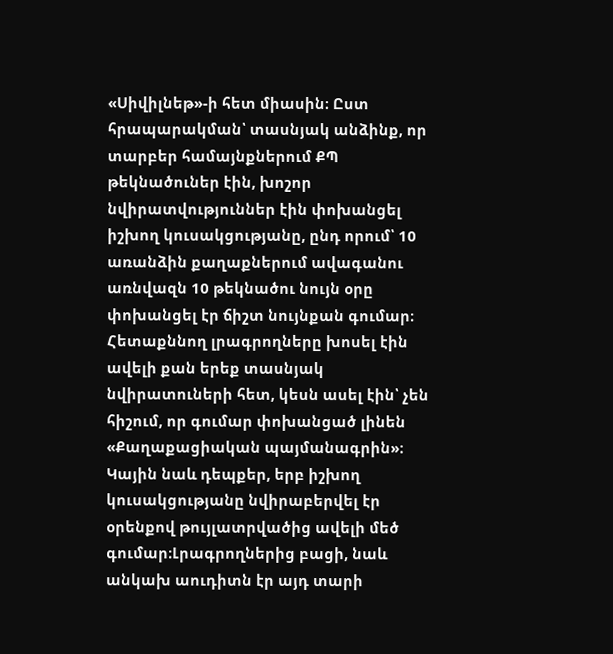«Սիվիլնեթ»-ի հետ միասին։ Ըստ հրապարակման՝ տասնյակ անձինք, որ տարբեր համայնքներում ՔՊ թեկնածուներ էին, խոշոր նվիրատվություններ էին փոխանցել իշխող կուսակցությանը, ընդ որում՝ 10 առանձին քաղաքներում ավագանու առնվազն 10 թեկնածու նույն օրը փոխանցել էր ճիշտ նույնքան գումար։ Հետաքննող լրագրողները խոսել էին ավելի քան երեք տասնյակ նվիրատուների հետ, կեսն ասել էին՝ չեն հիշում, որ գումար փոխանցած լինեն «Քաղաքացիական պայմանագրին»։ Կային նաև դեպքեր, երբ իշխող կուսակցությանը նվիրաբերվել էր օրենքով թույլատրվածից ավելի մեծ գումար։Լրագրողներից բացի, նաև անկախ աուդիտն էր այդ տարի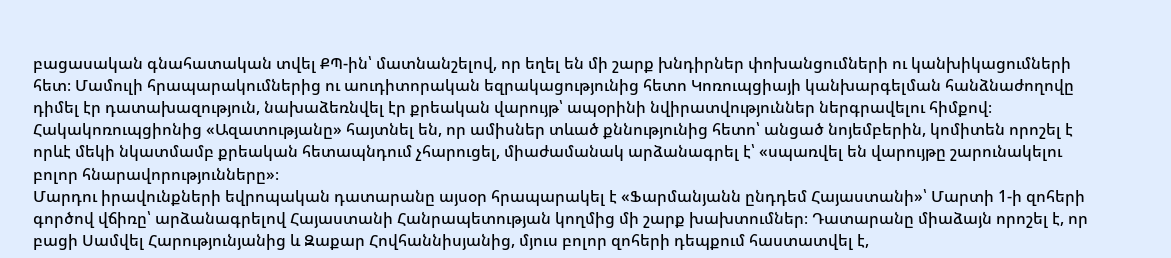բացասական գնահատական տվել ՔՊ-ին՝ մատնանշելով, որ եղել են մի շարք խնդիրներ փոխանցումների ու կանխիկացումների հետ։ Մամուլի հրապարակումներից ու աուդիտորական եզրակացությունից հետո Կոռուպցիայի կանխարգելման հանձնաժողովը դիմել էր դատախազություն, նախաձեռնվել էր քրեական վարույթ՝ ապօրինի նվիրատվություններ ներգրավելու հիմքով։ Հակակոռուպցիոնից «Ազատությանը» հայտնել են, որ ամիսներ տևած քննությունից հետո՝ անցած նոյեմբերին, կոմիտեն որոշել է որևէ մեկի նկատմամբ քրեական հետապնդում չհարուցել, միաժամանակ արձանագրել է՝ «սպառվել են վարույթը շարունակելու բոլոր հնարավորությունները»։
Մարդու իրավունքների եվրոպական դատարանը այսօր հրապարակել է «Ֆարմանյանն ընդդեմ Հայաստանի»՝ Մարտի 1-ի զոհերի գործով վճիռը՝ արձանագրելով Հայաստանի Հանրապետության կողմից մի շարք խախտումներ։ Դատարանը միաձայն որոշել է, որ բացի Սամվել Հարությունյանից և Զաքար Հովհաննիսյանից, մյուս բոլոր զոհերի դեպքում հաստատվել է,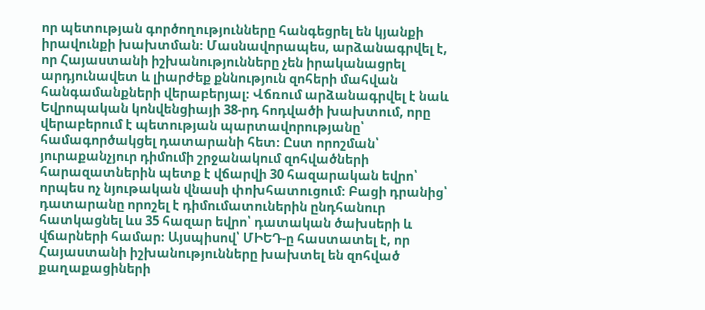որ պետության գործողությունները հանգեցրել են կյանքի իրավունքի խախտման։ Մասնավորապես, արձանագրվել է, որ Հայաստանի իշխանությունները չեն իրականացրել արդյունավետ և լիարժեք քննություն զոհերի մահվան հանգամանքների վերաբերյալ։ Վճռում արձանագրվել է նաև Եվրոպական կոնվենցիայի 38-րդ հոդվածի խախտում, որը վերաբերում է պետության պարտավորությանը՝ համագործակցել դատարանի հետ։ Ըստ որոշման՝ յուրաքանչյուր դիմումի շրջանակում զոհվածների հարազատներին պետք է վճարվի 30 հազարական եվրո՝ որպես ոչ նյութական վնասի փոխհատուցում։ Բացի դրանից՝ դատարանը որոշել է դիմումատուներին ընդհանուր հատկացնել ևս 35 հազար եվրո՝ դատական ծախսերի և վճարների համար։ Այսպիսով՝ ՄԻԵԴ-ը հաստատել է, որ Հայաստանի իշխանությունները խախտել են զոհված քաղաքացիների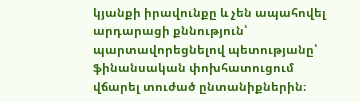կյանքի իրավունքը և չեն ապահովել արդարացի քննություն՝ պարտավորեցնելով պետությանը՝ ֆինանսական փոխհատուցում վճարել տուժած ընտանիքներին։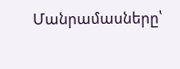Մանրամասները՝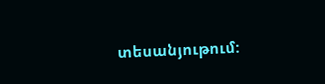տեսանյութում: